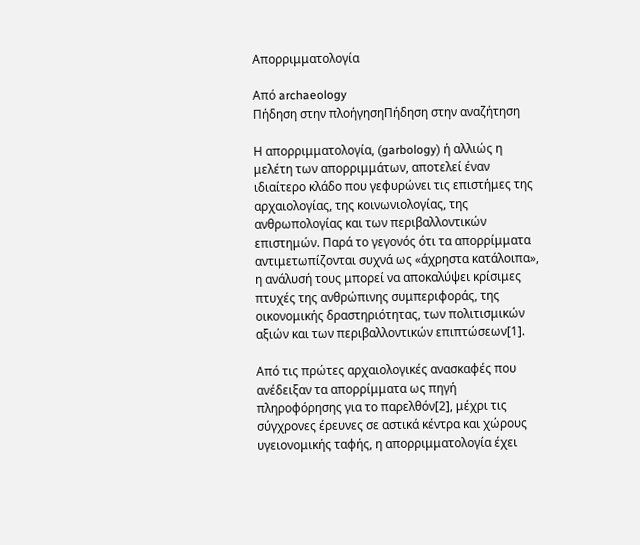Απορριμματολογία

Από archaeology
Πήδηση στην πλοήγησηΠήδηση στην αναζήτηση

Η απορριμματολογία, (garbology) ή αλλιώς η μελέτη των απορριμμάτων, αποτελεί έναν ιδιαίτερο κλάδο που γεφυρώνει τις επιστήμες της αρχαιολογίας, της κοινωνιολογίας, της ανθρωπολογίας και των περιβαλλοντικών επιστημών. Παρά το γεγονός ότι τα απορρίμματα αντιμετωπίζονται συχνά ως «άχρηστα κατάλοιπα», η ανάλυσή τους μπορεί να αποκαλύψει κρίσιμες πτυχές της ανθρώπινης συμπεριφοράς, της οικονομικής δραστηριότητας, των πολιτισμικών αξιών και των περιβαλλοντικών επιπτώσεων[1].

Από τις πρώτες αρχαιολογικές ανασκαφές που ανέδειξαν τα απορρίμματα ως πηγή πληροφόρησης για το παρελθόν[2], μέχρι τις σύγχρονες έρευνες σε αστικά κέντρα και χώρους υγειονομικής ταφής, η απορριμματολογία έχει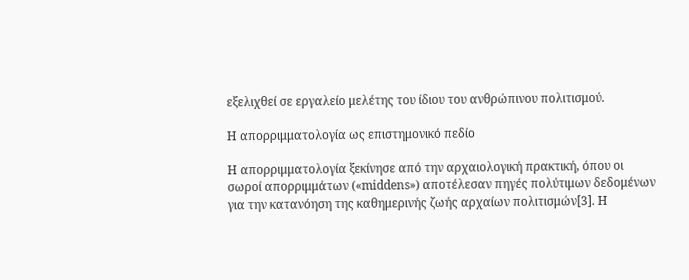εξελιχθεί σε εργαλείο μελέτης του ίδιου του ανθρώπινου πολιτισμού.

Η απορριμματολογία ως επιστημονικό πεδίο

Η απορριμματολογία ξεκίνησε από την αρχαιολογική πρακτική, όπου οι σωροί απορριμμάτων («middens») αποτέλεσαν πηγές πολύτιμων δεδομένων για την κατανόηση της καθημερινής ζωής αρχαίων πολιτισμών[3]. Η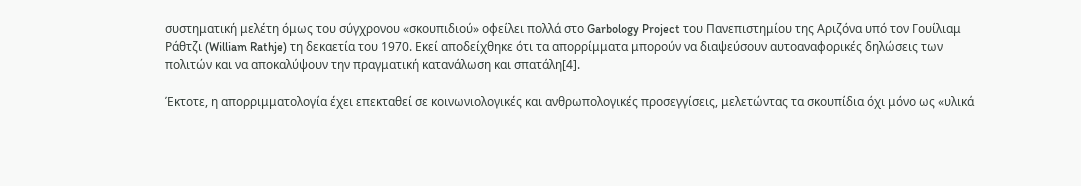συστηματική μελέτη όμως του σύγχρονου «σκουπιδιού» οφείλει πολλά στο Garbology Project του Πανεπιστημίου της Αριζόνα υπό τον Γουίλιαμ Ράθτζι (William Rathje) τη δεκαετία του 1970. Εκεί αποδείχθηκε ότι τα απορρίμματα μπορούν να διαψεύσουν αυτοαναφορικές δηλώσεις των πολιτών και να αποκαλύψουν την πραγματική κατανάλωση και σπατάλη[4].

Έκτοτε, η απορριμματολογία έχει επεκταθεί σε κοινωνιολογικές και ανθρωπολογικές προσεγγίσεις, μελετώντας τα σκουπίδια όχι μόνο ως «υλικά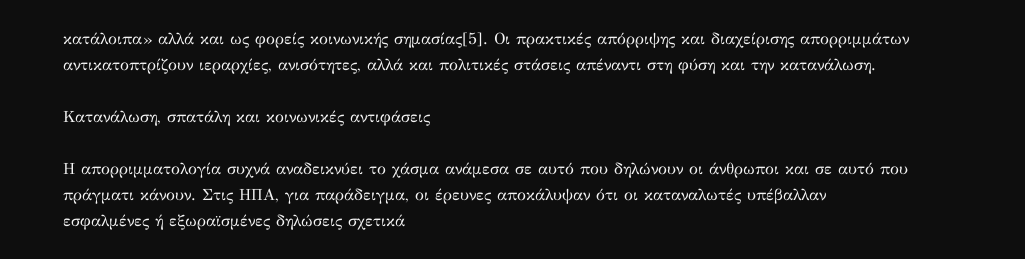κατάλοιπα» αλλά και ως φορείς κοινωνικής σημασίας[5]. Οι πρακτικές απόρριψης και διαχείρισης απορριμμάτων αντικατοπτρίζουν ιεραρχίες, ανισότητες, αλλά και πολιτικές στάσεις απέναντι στη φύση και την κατανάλωση.

Κατανάλωση, σπατάλη και κοινωνικές αντιφάσεις

Η απορριμματολογία συχνά αναδεικνύει το χάσμα ανάμεσα σε αυτό που δηλώνουν οι άνθρωποι και σε αυτό που πράγματι κάνουν. Στις ΗΠΑ, για παράδειγμα, οι έρευνες αποκάλυψαν ότι οι καταναλωτές υπέβαλλαν εσφαλμένες ή εξωραϊσμένες δηλώσεις σχετικά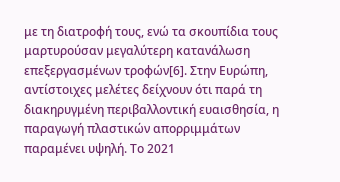με τη διατροφή τους, ενώ τα σκουπίδια τους μαρτυρούσαν μεγαλύτερη κατανάλωση επεξεργασμένων τροφών[6]. Στην Ευρώπη, αντίστοιχες μελέτες δείχνουν ότι παρά τη διακηρυγμένη περιβαλλοντική ευαισθησία, η παραγωγή πλαστικών απορριμμάτων παραμένει υψηλή. Το 2021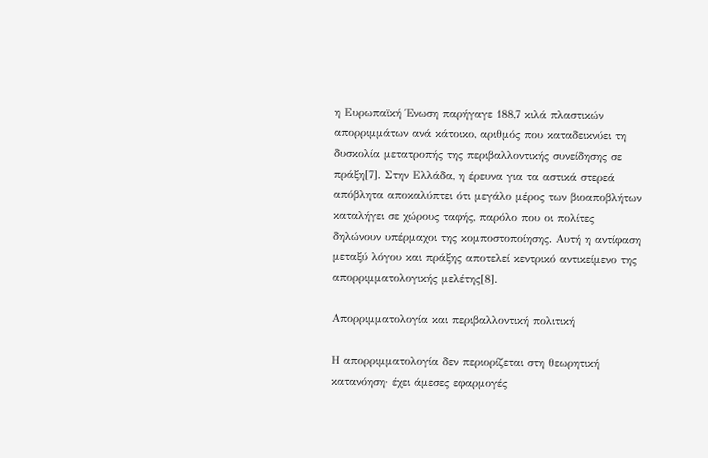η Ευρωπαϊκή Ένωση παρήγαγε 188,7 κιλά πλαστικών απορριμμάτων ανά κάτοικο, αριθμός που καταδεικνύει τη δυσκολία μετατροπής της περιβαλλοντικής συνείδησης σε πράξη[7]. Στην Ελλάδα, η έρευνα για τα αστικά στερεά απόβλητα αποκαλύπτει ότι μεγάλο μέρος των βιοαποβλήτων καταλήγει σε χώρους ταφής, παρόλο που οι πολίτες δηλώνουν υπέρμαχοι της κομποστοποίησης. Αυτή η αντίφαση μεταξύ λόγου και πράξης αποτελεί κεντρικό αντικείμενο της απορριμματολογικής μελέτης[8].

Απορριμματολογία και περιβαλλοντική πολιτική

Η απορριμματολογία δεν περιορίζεται στη θεωρητική κατανόηση· έχει άμεσες εφαρμογές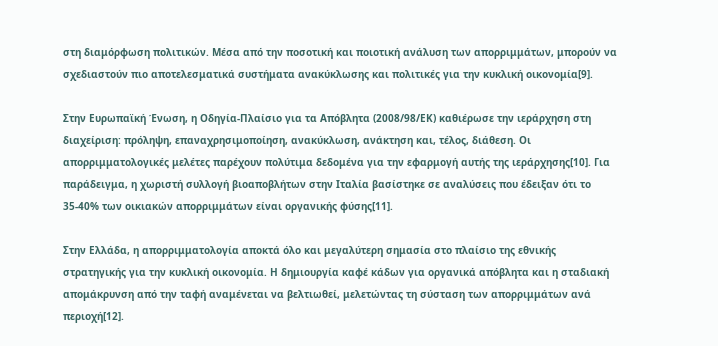στη διαμόρφωση πολιτικών. Μέσα από την ποσοτική και ποιοτική ανάλυση των απορριμμάτων, μπορούν να σχεδιαστούν πιο αποτελεσματικά συστήματα ανακύκλωσης και πολιτικές για την κυκλική οικονομία[9].

Στην Ευρωπαϊκή Ένωση, η Οδηγία-Πλαίσιο για τα Απόβλητα (2008/98/ΕΚ) καθιέρωσε την ιεράρχηση στη διαχείριση: πρόληψη, επαναχρησιμοποίηση, ανακύκλωση, ανάκτηση και, τέλος, διάθεση. Οι απορριμματολογικές μελέτες παρέχουν πολύτιμα δεδομένα για την εφαρμογή αυτής της ιεράρχησης[10]. Για παράδειγμα, η χωριστή συλλογή βιοαποβλήτων στην Ιταλία βασίστηκε σε αναλύσεις που έδειξαν ότι το 35-40% των οικιακών απορριμμάτων είναι οργανικής φύσης[11].

Στην Ελλάδα, η απορριμματολογία αποκτά όλο και μεγαλύτερη σημασία στο πλαίσιο της εθνικής στρατηγικής για την κυκλική οικονομία. Η δημιουργία καφέ κάδων για οργανικά απόβλητα και η σταδιακή απομάκρυνση από την ταφή αναμένεται να βελτιωθεί, μελετώντας τη σύσταση των απορριμμάτων ανά περιοχή[12].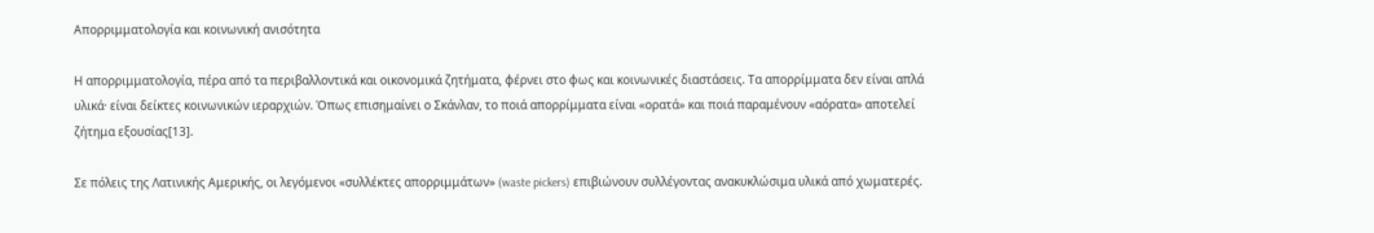Απορριμματολογία και κοινωνική ανισότητα

Η απορριμματολογία, πέρα από τα περιβαλλοντικά και οικονομικά ζητήματα, φέρνει στο φως και κοινωνικές διαστάσεις. Τα απορρίμματα δεν είναι απλά υλικά· είναι δείκτες κοινωνικών ιεραρχιών. Όπως επισημαίνει ο Σκάνλαν, το ποιά απορρίμματα είναι «ορατά» και ποιά παραμένουν «αόρατα» αποτελεί ζήτημα εξουσίας[13].

Σε πόλεις της Λατινικής Αμερικής, οι λεγόμενοι «συλλέκτες απορριμμάτων» (waste pickers) επιβιώνουν συλλέγοντας ανακυκλώσιμα υλικά από χωματερές.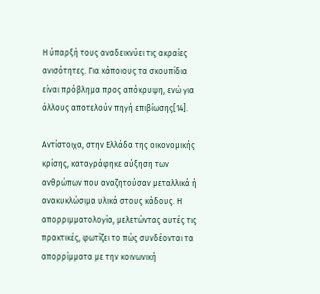Η ύπαρξή τους αναδεικνύει τις ακραίες ανισότητες. Για κάποιους τα σκουπίδια είναι πρόβλημα προς απόκρυψη, ενώ για άλλους αποτελούν πηγή επιβίωσης[14].

Αντίστοιχα, στην Ελλάδα της οικονομικής κρίσης, καταγράφηκε αύξηση των ανθρώπων που αναζητούσαν μεταλλικά ή ανακυκλώσιμα υλικά στους κάδους. Η απορριμματολογία, μελετώντας αυτές τις πρακτικές, φωτίζει το πώς συνδέονται τα απορρίμματα με την κοινωνική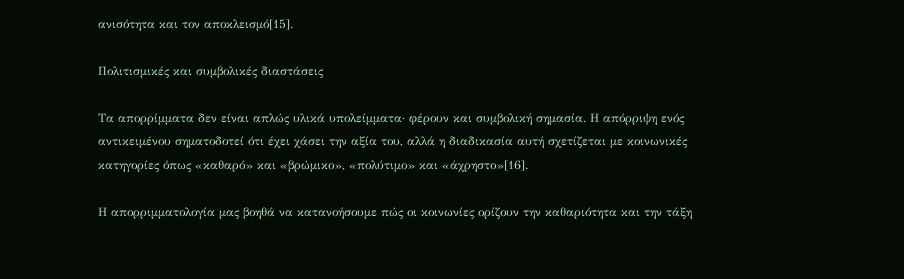ανισότητα και τον αποκλεισμό[15].

Πολιτισμικές και συμβολικές διαστάσεις

Τα απορρίμματα δεν είναι απλώς υλικά υπολείμματα· φέρουν και συμβολική σημασία. Η απόρριψη ενός αντικειμένου σηματοδοτεί ότι έχει χάσει την αξία του, αλλά η διαδικασία αυτή σχετίζεται με κοινωνικές κατηγορίες όπως «καθαρό» και «βρώμικο», «πολύτιμο» και «άχρηστο»[16].

Η απορριμματολογία μας βοηθά να κατανοήσουμε πώς οι κοινωνίες ορίζουν την καθαριότητα και την τάξη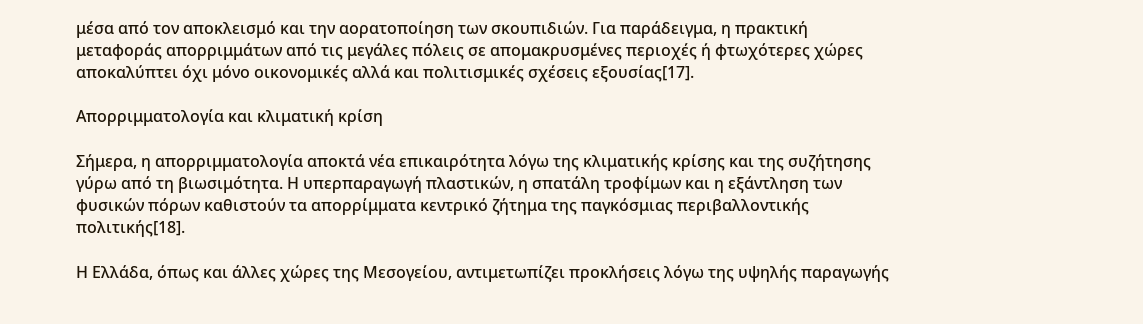μέσα από τον αποκλεισμό και την αορατοποίηση των σκουπιδιών. Για παράδειγμα, η πρακτική μεταφοράς απορριμμάτων από τις μεγάλες πόλεις σε απομακρυσμένες περιοχές ή φτωχότερες χώρες αποκαλύπτει όχι μόνο οικονομικές αλλά και πολιτισμικές σχέσεις εξουσίας[17].

Απορριμματολογία και κλιματική κρίση

Σήμερα, η απορριμματολογία αποκτά νέα επικαιρότητα λόγω της κλιματικής κρίσης και της συζήτησης γύρω από τη βιωσιμότητα. Η υπερπαραγωγή πλαστικών, η σπατάλη τροφίμων και η εξάντληση των φυσικών πόρων καθιστούν τα απορρίμματα κεντρικό ζήτημα της παγκόσμιας περιβαλλοντικής πολιτικής[18].

Η Ελλάδα, όπως και άλλες χώρες της Μεσογείου, αντιμετωπίζει προκλήσεις λόγω της υψηλής παραγωγής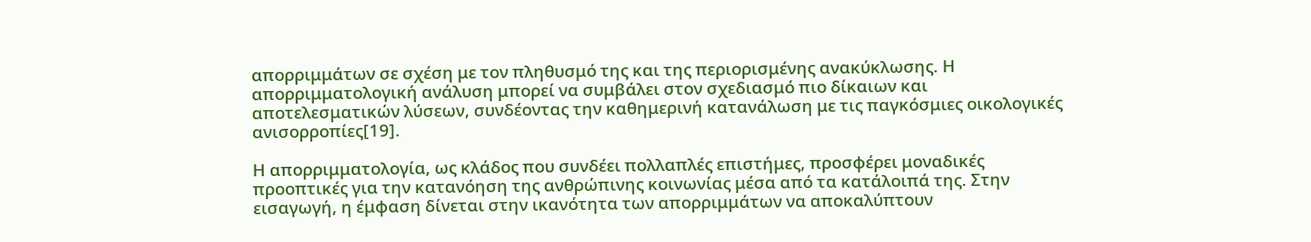απορριμμάτων σε σχέση με τον πληθυσμό της και της περιορισμένης ανακύκλωσης. Η απορριμματολογική ανάλυση μπορεί να συμβάλει στον σχεδιασμό πιο δίκαιων και αποτελεσματικών λύσεων, συνδέοντας την καθημερινή κατανάλωση με τις παγκόσμιες οικολογικές ανισορροπίες[19].

Η απορριμματολογία, ως κλάδος που συνδέει πολλαπλές επιστήμες, προσφέρει μοναδικές προοπτικές για την κατανόηση της ανθρώπινης κοινωνίας μέσα από τα κατάλοιπά της. Στην εισαγωγή, η έμφαση δίνεται στην ικανότητα των απορριμμάτων να αποκαλύπτουν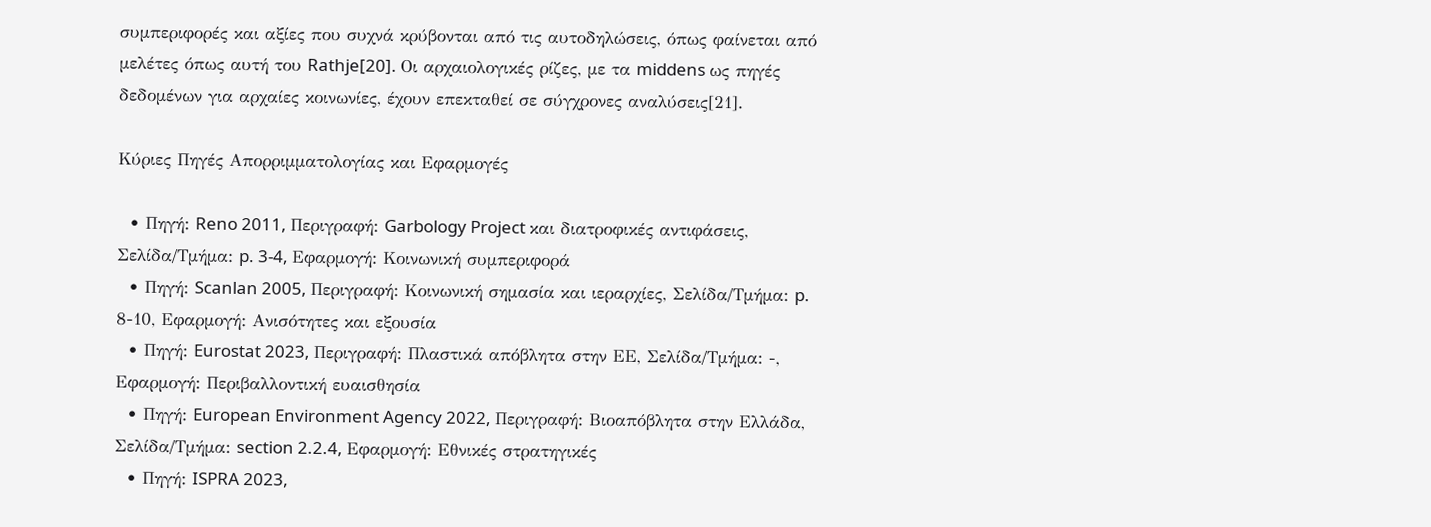συμπεριφορές και αξίες που συχνά κρύβονται από τις αυτοδηλώσεις, όπως φαίνεται από μελέτες όπως αυτή του Rathje[20]. Οι αρχαιολογικές ρίζες, με τα middens ως πηγές δεδομένων για αρχαίες κοινωνίες, έχουν επεκταθεί σε σύγχρονες αναλύσεις[21].

Κύριες Πηγές Απορριμματολογίας και Εφαρμογές

  • Πηγή: Reno 2011, Περιγραφή: Garbology Project και διατροφικές αντιφάσεις, Σελίδα/Τμήμα: p. 3-4, Εφαρμογή: Κοινωνική συμπεριφορά
  • Πηγή: Scanlan 2005, Περιγραφή: Κοινωνική σημασία και ιεραρχίες, Σελίδα/Τμήμα: p. 8-10, Εφαρμογή: Ανισότητες και εξουσία
  • Πηγή: Eurostat 2023, Περιγραφή: Πλαστικά απόβλητα στην ΕΕ, Σελίδα/Τμήμα: -, Εφαρμογή: Περιβαλλοντική ευαισθησία
  • Πηγή: European Environment Agency 2022, Περιγραφή: Βιοαπόβλητα στην Ελλάδα, Σελίδα/Τμήμα: section 2.2.4, Εφαρμογή: Εθνικές στρατηγικές
  • Πηγή: ISPRA 2023,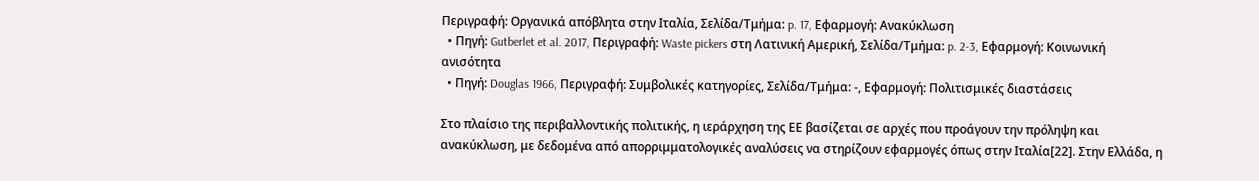Περιγραφή: Οργανικά απόβλητα στην Ιταλία, Σελίδα/Τμήμα: p. 17, Εφαρμογή: Ανακύκλωση
  • Πηγή: Gutberlet et al. 2017, Περιγραφή: Waste pickers στη Λατινική Αμερική, Σελίδα/Τμήμα: p. 2-3, Εφαρμογή: Κοινωνική ανισότητα
  • Πηγή: Douglas 1966, Περιγραφή: Συμβολικές κατηγορίες, Σελίδα/Τμήμα: -, Εφαρμογή: Πολιτισμικές διαστάσεις

Στο πλαίσιο της περιβαλλοντικής πολιτικής, η ιεράρχηση της ΕΕ βασίζεται σε αρχές που προάγουν την πρόληψη και ανακύκλωση, με δεδομένα από απορριμματολογικές αναλύσεις να στηρίζουν εφαρμογές όπως στην Ιταλία[22]. Στην Ελλάδα, η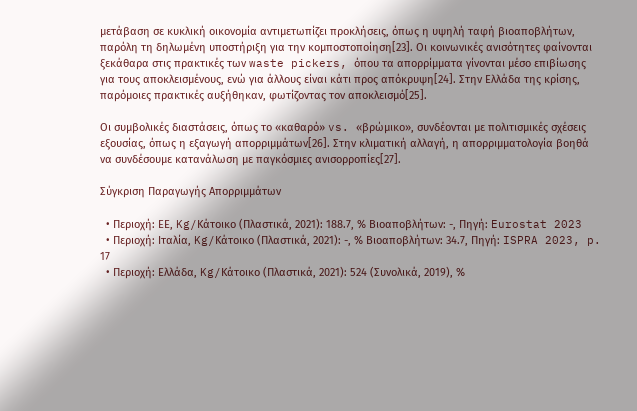μετάβαση σε κυκλική οικονομία αντιμετωπίζει προκλήσεις, όπως η υψηλή ταφή βιοαποβλήτων, παρόλη τη δηλωμένη υποστήριξη για την κομποστοποίηση[23]. Οι κοινωνικές ανισότητες φαίνονται ξεκάθαρα στις πρακτικές των waste pickers, όπου τα απορρίμματα γίνονται μέσο επιβίωσης για τους αποκλεισμένους, ενώ για άλλους είναι κάτι προς απόκρυψη[24]. Στην Ελλάδα της κρίσης, παρόμοιες πρακτικές αυξήθηκαν, φωτίζοντας τον αποκλεισμό[25].

Οι συμβολικές διαστάσεις, όπως το «καθαρό» vs. «βρώμικο», συνδέονται με πολιτισμικές σχέσεις εξουσίας, όπως η εξαγωγή απορριμμάτων[26]. Στην κλιματική αλλαγή, η απορριμματολογία βοηθά να συνδέσουμε κατανάλωση με παγκόσμιες ανισορροπίες[27].

Σύγκριση Παραγωγής Απορριμμάτων

  • Περιοχή: ΕΕ, Kg/Κάτοικο (Πλαστικά, 2021): 188.7, % Βιοαποβλήτων: -, Πηγή: Eurostat 2023
  • Περιοχή: Ιταλία, Kg/Κάτοικο (Πλαστικά, 2021): -, % Βιοαποβλήτων: 34.7, Πηγή: ISPRA 2023, p. 17
  • Περιοχή: Ελλάδα, Kg/Κάτοικο (Πλαστικά, 2021): 524 (Συνολικά, 2019), %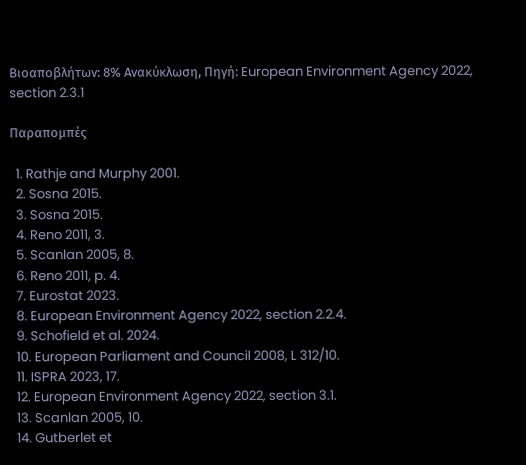Βιοαποβλήτων: 8% Ανακύκλωση, Πηγή: European Environment Agency 2022, section 2.3.1

Παραπομπές

  1. Rathje and Murphy 2001.
  2. Sosna 2015.
  3. Sosna 2015.
  4. Reno 2011, 3.
  5. Scanlan 2005, 8.
  6. Reno 2011, p. 4.
  7. Eurostat 2023.
  8. European Environment Agency 2022, section 2.2.4.
  9. Schofield et al. 2024.
  10. European Parliament and Council 2008, L 312/10.
  11. ISPRA 2023, 17.
  12. European Environment Agency 2022, section 3.1.
  13. Scanlan 2005, 10.
  14. Gutberlet et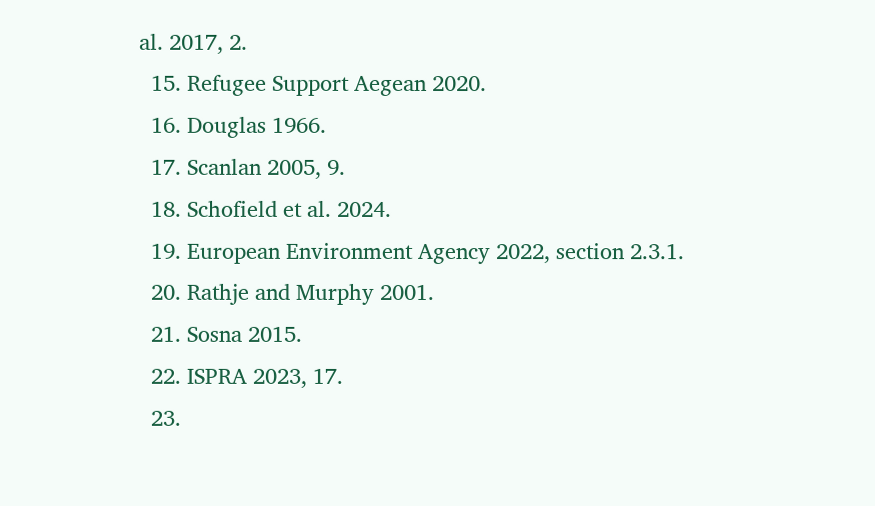al. 2017, 2.
  15. Refugee Support Aegean 2020.
  16. Douglas 1966.
  17. Scanlan 2005, 9.
  18. Schofield et al. 2024.
  19. European Environment Agency 2022, section 2.3.1.
  20. Rathje and Murphy 2001.
  21. Sosna 2015.
  22. ISPRA 2023, 17.
  23.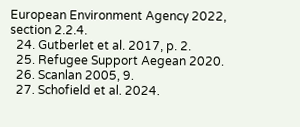European Environment Agency 2022, section 2.2.4.
  24. Gutberlet et al. 2017, p. 2.
  25. Refugee Support Aegean 2020.
  26. Scanlan 2005, 9.
  27. Schofield et al. 2024.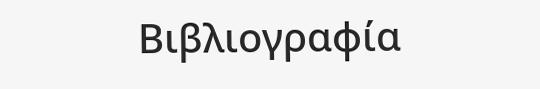Βιβλιογραφία